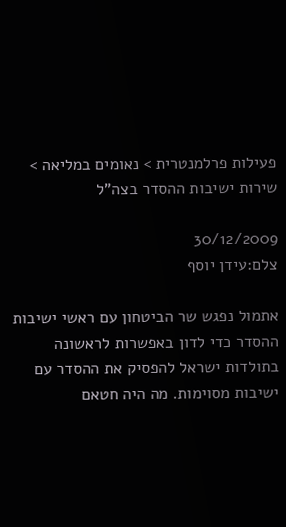פעילות פרלמנטרית > נאומים במליאה > שירות ישיבות ההסדר בצה"ל

30/12/2009
צלם:עידן יוסף

אתמול נפגש שר הביטחון עם ראשי ישיבות ההסדר כדי לדון באפשרות לראשונה בתולדות ישראל להפסיק את ההסדר עם ישיבות מסוימות. מה היה חטאם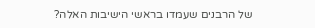של הרבנים שעמדו בראשי הישיבות האלה?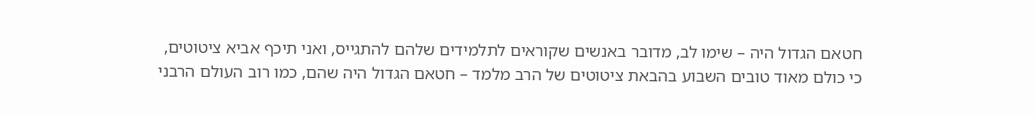חטאם הגדול היה – שימו לב, מדובר באנשים שקוראים לתלמידים שלהם להתגייס, ואני תיכף אביא ציטוטים, כי כולם מאוד טובים השבוע בהבאת ציטוטים של הרב מלמד – חטאם הגדול היה שהם, כמו רוב העולם הרבני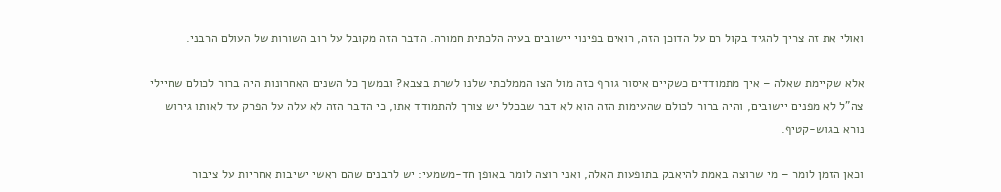ואולי את זה צריך להגיד בקול רם על הדוכן הזה, רואים בפינוי יישובים בעיה הלכתית חמורה. הדבר הזה מקובל על רוב השורות של העולם הרבני.

אלא שקיימת שאלה – איך מתמודדים כשקיים איסור גורף כזה מול הצו הממלכתי שלנו לשרת בצבא? ובמשך כל השנים האחרונות היה ברור לכולם שחיילי צה"ל לא מפנים יישובים, והיה ברור לכולם שהעימות הזה הוא לא דבר שבכלל יש צורך להתמודד אתו, כי הדבר הזה לא עלה על הפרק עד לאותו גירוש נורא בגוש-קטיף.

וכאן הזמן לומר – מי שרוצה באמת להיאבק בתופעות האלה, ואני רוצה לומר באופן חד-משמעי: יש לרבנים שהם ראשי ישיבות אחריות על ציבור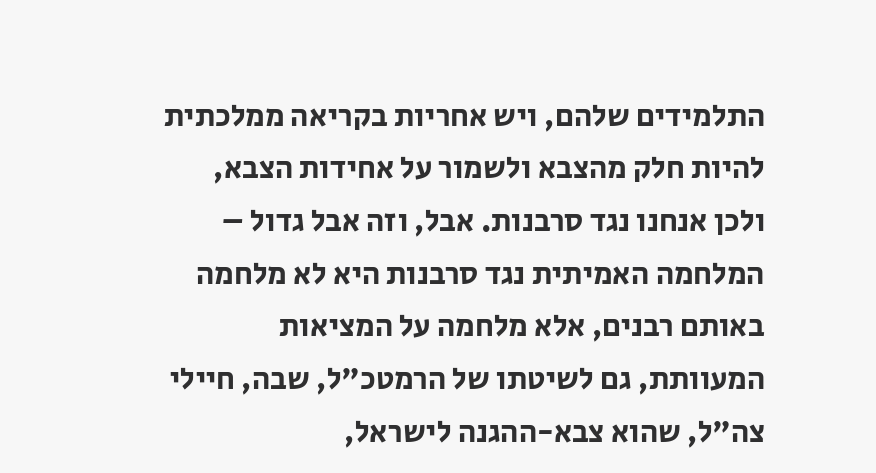התלמידים שלהם, ויש אחריות בקריאה ממלכתית להיות חלק מהצבא ולשמור על אחידות הצבא, ולכן אנחנו נגד סרבנות. אבל, וזה אבל גדול – המלחמה האמיתית נגד סרבנות היא לא מלחמה באותם רבנים, אלא מלחמה על המציאות המעוותת, גם לשיטתו של הרמטכ"ל, שבה, חיילי צה"ל, שהוא צבא-ההגנה לישראל,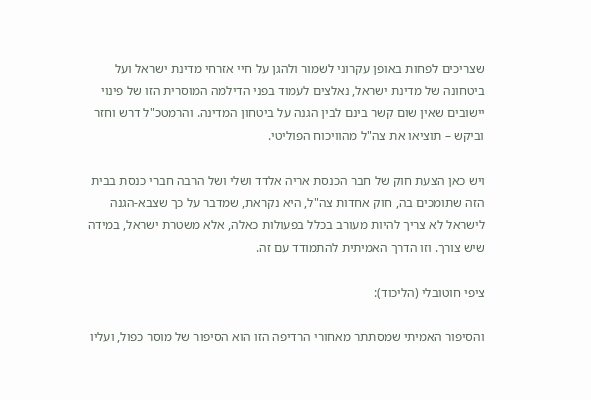שצריכים לפחות באופן עקרוני לשמור ולהגן על חיי אזרחי מדינת ישראל ועל ביטחונה של מדינת ישראל, נאלצים לעמוד בפני הדילמה המוסרית הזו של פינוי יישובים שאין שום קשר בינם לבין הגנה על ביטחון המדינה. והרמטכ"ל דרש וחזר וביקש – תוציאו את צה"ל מהוויכוח הפוליטי.

ויש כאן הצעת חוק של חבר הכנסת אריה אלדד ושלי ושל הרבה חברי כנסת בבית הזה שתומכים בה, חוק אחדות צה"ל, היא נקראת, שמדבר על כך שצבא-הגנה לישראל לא צריך להיות מעורב בכלל בפעולות כאלה, אלא משטרת ישראל, במידה שיש צורך. וזו הדרך האמיתית להתמודד עם זה.

ציפי חוטובלי (הליכוד):

והסיפור האמיתי שמסתתר מאחורי הרדיפה הזו הוא הסיפור של מוסר כפול, ועליו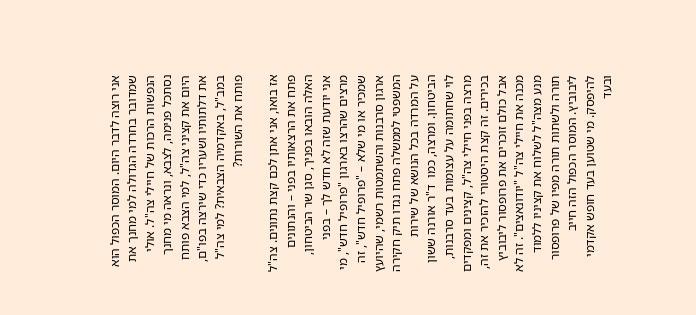אני רוצה לדבר היום. המוסר הכפול הוא שמדובר בחרדה הגדולה למי מחנך את הנפשות הרכות של חיילי צה"ל. אולי נסתכל פנימה, לצבא, ונראה מי מחנך היום את קציני צה"ל, למי הצבא פותח את דלתותיו ושעריו כדי שירצה בפו"ם, במב"ל, באקדמיה הצבאית? למי צה"ל פותח את השורות?

אז בואו, אני אתן לכם קצת נתונים. צה"ל פתח את הרצאותיו בפני – והנתונים האלה הובאו בפניך, סגן שר הביטחון, אני יודעת שזה לא חדש לך – בפני מרצים שהרצו בארגון "פרופיל חדש", מי שמכיר או מי שלא – "פרופיל חדש", זה ארגון סרבנות והשתמטות רשמי, שהיועץ המשפטי לממשלה פתח נגדו תיק חקירה על המרדה בכל הנושא של שירות הביטחון. ומרצה, כמו  ד"ר אורנה ששון לוי שחתומה על עצומות בעד סרבנות, מרצה בפני חיילי צה"ל, קצינים ומפקדים בכירים. זה קצת היסטורי להזכיר את זה, אבל כולם זוכרים את פרופסור ליבוביץ מכנה את חיילי צה"ל "יודונאצים". זה לא מנע מצה"ל לשלוח את קציניו ללמוד תורה ולשתות תורה מפיו של פרופסור ליבוביץ. המוסר הכפול הזה חייב להיפסק. מי שטוען בעד חופש אקדמי ובעד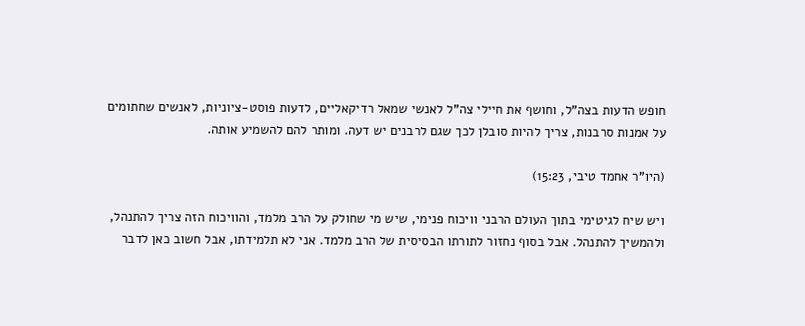חופש הדעות בצה"ל, וחושף את חיילי צה"ל לאנשי שמאל רדיקאליים, לדעות פוסט-ציוניות, לאנשים שחתומים על אמנות סרבנות, צריך להיות סובלן לכך שגם לרבנים יש דעה. ומותר להם להשמיע אותה.

(היו"ר אחמד טיבי, 15:23)

ויש שיח לגיטימי בתוך העולם הרבני וויכוח פנימי, שיש מי שחולק על הרב מלמד, והוויכוח הזה צריך להתנהל, ולהמשיך להתנהל. אבל בסוף נחזור לתורתו הבסיסית של הרב מלמד. אני לא תלמידתו, אבל חשוב כאן לדבר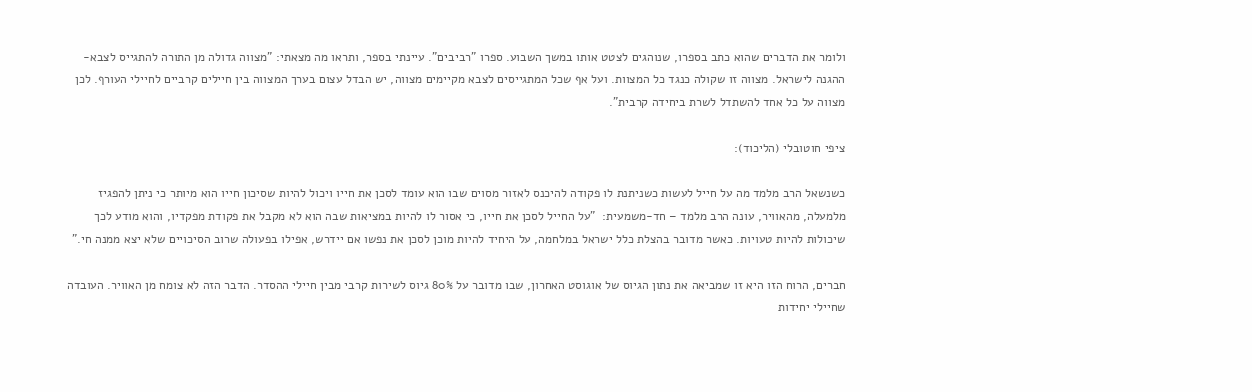ולומר את הדברים שהוא כתב בספרו, שנוהגים לצטט אותו במשך השבוע. ספרו "רביבים". עיינתי בספר, ותראו מה מצאתי: "מצווה גדולה מן התורה להתגייס לצבא-ההגנה לישראל. מצווה זו שקולה כנגד כל המצוות. ועל אף שכל המתגייסים לצבא מקיימים מצווה, יש הבדל עצום בערך המצווה בין חיילים קרביים לחיילי העורף. לכן מצווה על כל אחד להשתדל לשרת ביחידה קרבית".

ציפי חוטובלי (הליכוד):

כשנשאל הרב מלמד מה על חייל לעשות כשניתנת לו פקודה להיכנס לאזור מסוים שבו הוא עומד לסכן את חייו ויכול להיות שסיכון חייו הוא מיותר כי ניתן להפגיז מלמעלה, מהאוויר, עונה הרב מלמד – חד-משמעית:  "על החייל לסכן את חייו, כי אסור לו להיות במציאות שבה הוא לא מקבל את פקודת מפקדיו, והוא מודע לכך שיכולות להיות טעויות. כאשר מדובר בהצלת כלל ישראל במלחמה, על היחיד להיות מוכן לסכן את נפשו אם יידרש, אפילו בפעולה שרוב הסיכויים שלא יצא ממנה חי."

חברים, הרוח הזו היא זו שמביאה את נתון הגיוס של אוגוסט האחרון, שבו מדובר על 80% גיוס לשירות קרבי מבין חיילי ההסדר. הדבר הזה לא צומח מן האוויר. העובדה שחיילי יחידות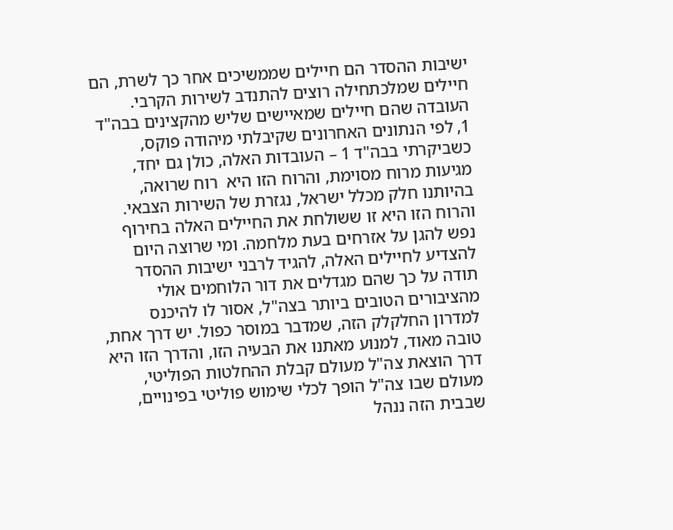ישיבות ההסדר הם חיילים שממשיכים אחר כך לשרת, הם חיילים שמלכתחילה רוצים להתנדב לשירות הקרבי. העובדה שהם חיילים שמאיישים שליש מהקצינים בבה"ד 1, לפי הנתונים האחרונים שקיבלתי מיהודה פוקס, כשביקרתי בבה"ד 1 – העובדות האלה, כולן גם יחד, מגיעות מרוח מסוימת, והרוח הזו היא  רוח שרואה, בהיותנו חלק מכלל ישראל, נגזרת של השירות הצבאי. והרוח הזו היא זו ששולחת את החיילים האלה בחירוף נפש להגן על אזרחים בעת מלחמה. ומי שרוצה היום להצדיע לחיילים האלה, להגיד לרבני ישיבות ההסדר תודה על כך שהם מגדלים את דור הלוחמים אולי מהציבורים הטובים ביותר בצה"ל, אסור לו להיכנס למדרון החלקלק הזה, שמדבר במוסר כפול. יש דרך אחת, טובה מאוד, למנוע מאתנו את הבעיה הזו, והדרך הזו היא דרך הוצאת צה"ל מעולם קבלת ההחלטות הפוליטי, מעולם שבו צה"ל הופך לכלי שימוש פוליטי בפינויים, שבבית הזה ננהל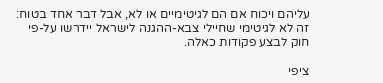עליהם ויכוח אם הם לגיטימיים או לא, אבל דבר אחד בטוח: זה לא לגיטימי שחיילי צבא-ההגנה לישראל יידרשו על-פי חוק לבצע פקודות כאלה.

ציפי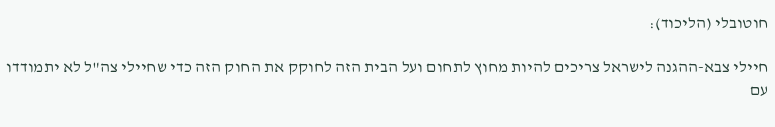חוטובלי (הליכוד):

חיילי צבא-ההגנה לישראל צריכים להיות מחוץ לתחום ועל הבית הזה לחוקק את החוק הזה כדי שחיילי צה"ל לא יתמודדו עם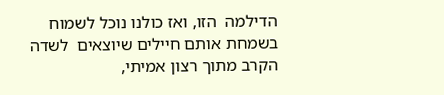הדילמה  הזו, ואז כולנו נוכל לשמוח בשמחת אותם חיילים שיוצאים  לשדה הקרב מתוך רצון אמיתי,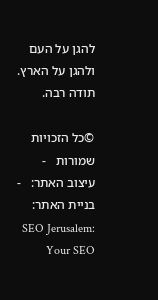להגן על העם ולהגן על הארץ. תודה רבה.

©כל הזכויות שמורות   -  עיצוב האתר:   -   בניית האתר: SEO Jerusalem: Your SEO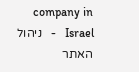company in Israel   -   ניהול האתר